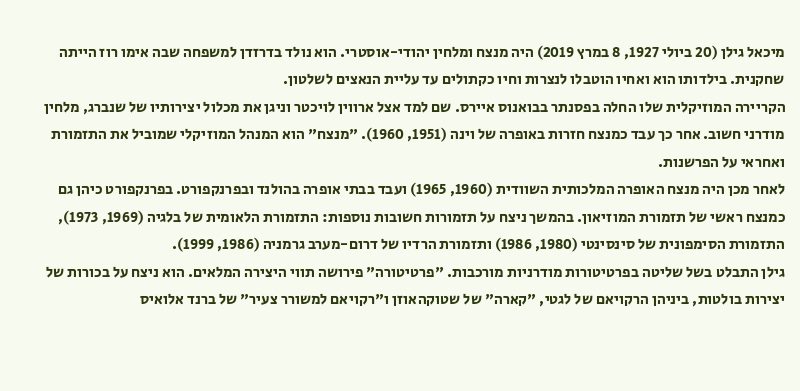מיכאל גילן (20 ביולי 1927, 8 במרץ 2019) היה מנצח ומלחין יהודי-אוסטרי. הוא נולד בדרזדן למשפחה שבה אימו רוז הייתה שחקנית. בילדותו הוא ואחיו הוטבלו לנצרות וחיו כקתולים עד עליית הנאצים לשלטון.
הקריירה המוזיקלית שלו החלה בפסנתר בבואנוס איירס. שם למד אצל ארווין לויכטר וניגן את מכלול יצירותיו של שנברג, מלחין מודרני חשוב. אחר כך עבד כמנצח חזרות באופרה של וינה (1951, 1960). "מנצח" הוא המנהל המוזיקלי שמוביל את התזמורת ואחראי על הפרשנות.
לאחר מכן היה מנצח האופרה המלכותית השוודית (1960, 1965) ועבד בבתי אופרה בהולנד ובפרנקפורט. בפרנקפורט כיהן גם כמנצח ראשי של תזמורת המוזיאון. בהמשך ניצח על תזמורות חשובות נוספות: התזמורת הלאומית של בלגיה (1969, 1973), התזמורת הסימפונית של סינסינטי (1980, 1986) ותזמורת הרדיו של דרום-מערב גרמניה (1986, 1999).
גילן התבלט בשל שליטה בפרטיטורות מודרניות מורכבות. "פרטיטורה" פירושה תווי היצירה המלאים. הוא ניצח על בכורות של יצירות בולטות, ביניהן הרקויאם של לגטי, "קארה" של שטוקהאוזן ו"רקויאם למשורר צעיר" של ברנד אלואיס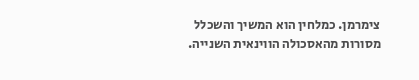צימרמן. כמלחין הוא המשיך והשכלל מסורות מהאסכולה הווינאית השנייה.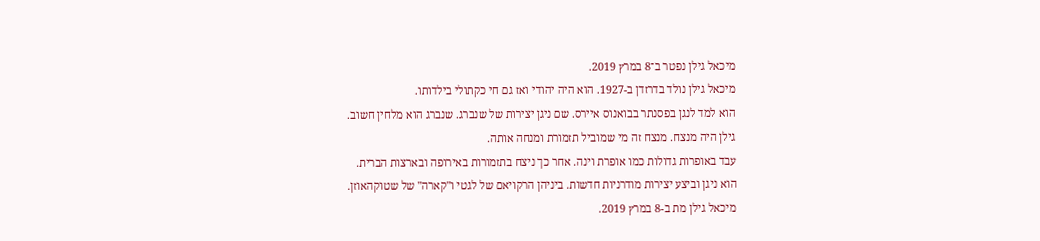מיכאל גילן נפטר ב־8 במרץ 2019.
מיכאל גילן נולד בדרזדן ב-1927. הוא היה יהודי ואז גם חי כקתולי בילדותו.
הוא למד לנגן בפסנתר בבואנוס איירס. שם ניגן יצירות של שנברג. שנברג הוא מלחין חשוב.
גילן היה מנצח. מנצח זה מי שמוביל תזמורת ומנחה אותה.
עבד באופרות גדולות כמו אופרת וינה. אחר כך ניצח בתזמורות באירופה ובארצות הברית.
הוא ניגן וביצע יצירות מודרניות חדשות. ביניהן הרקויאם של לגטי ו"קארה" של שטוקהאוזן.
מיכאל גילן מת ב-8 במרץ 2019.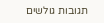תגובות גולשים